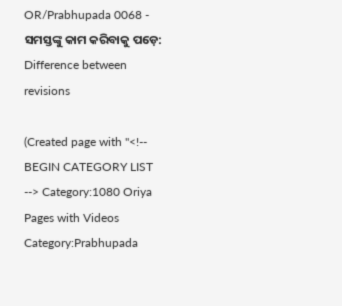OR/Prabhupada 0068 - ସମସ୍ତଙ୍କୁ କାମ କରିବାକୁ ପଡ଼େ: Difference between revisions

(Created page with "<!-- BEGIN CATEGORY LIST --> Category:1080 Oriya Pages with Videos Category:Prabhupada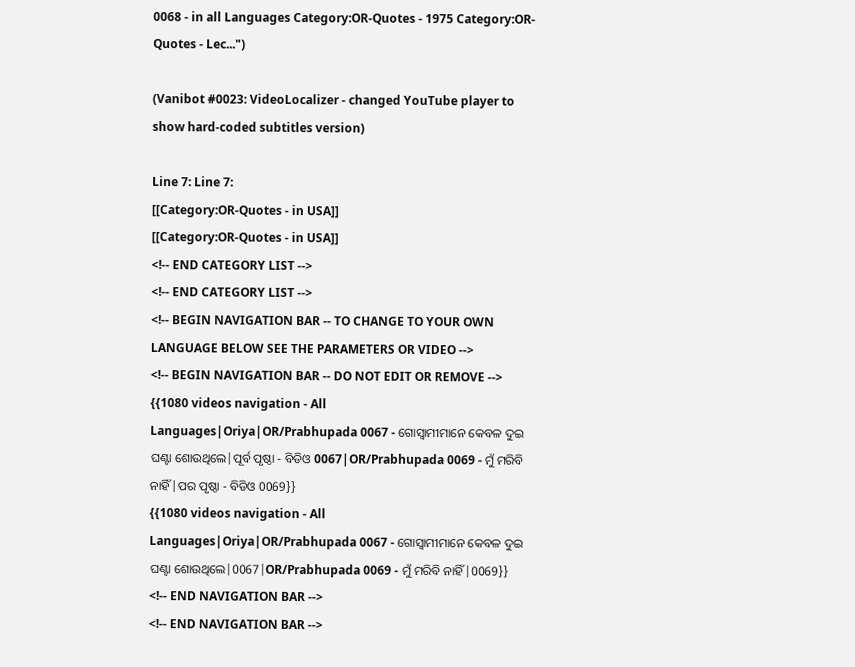0068 - in all Languages Category:OR-Quotes - 1975 Category:OR-Quotes - Lec...")

(Vanibot #0023: VideoLocalizer - changed YouTube player to show hard-coded subtitles version)

Line 7: Line 7:
[[Category:OR-Quotes - in USA]]
[[Category:OR-Quotes - in USA]]
<!-- END CATEGORY LIST -->
<!-- END CATEGORY LIST -->
<!-- BEGIN NAVIGATION BAR -- TO CHANGE TO YOUR OWN LANGUAGE BELOW SEE THE PARAMETERS OR VIDEO -->
<!-- BEGIN NAVIGATION BAR -- DO NOT EDIT OR REMOVE -->
{{1080 videos navigation - All Languages|Oriya|OR/Prabhupada 0067 - ଗୋସ୍ଵାମୀମାନେ କେବଳ ଦୁଇ ଘଣ୍ଟା ଶୋଉଥିଲେ|ପୂର୍ବ ପୃଷ୍ଠା - ବିଡିଓ 0067|OR/Prabhupada 0069 - ମୁଁ ମରିବି ନାହିଁ|ପର ପୃଷ୍ଠା - ବିଡିଓ 0069}}
{{1080 videos navigation - All Languages|Oriya|OR/Prabhupada 0067 - ଗୋସ୍ଵାମୀମାନେ କେବଳ ଦୁଇ ଘଣ୍ଟା ଶୋଉଥିଲେ|0067|OR/Prabhupada 0069 - ମୁଁ ମରିବି ନାହିଁ|0069}}
<!-- END NAVIGATION BAR -->
<!-- END NAVIGATION BAR -->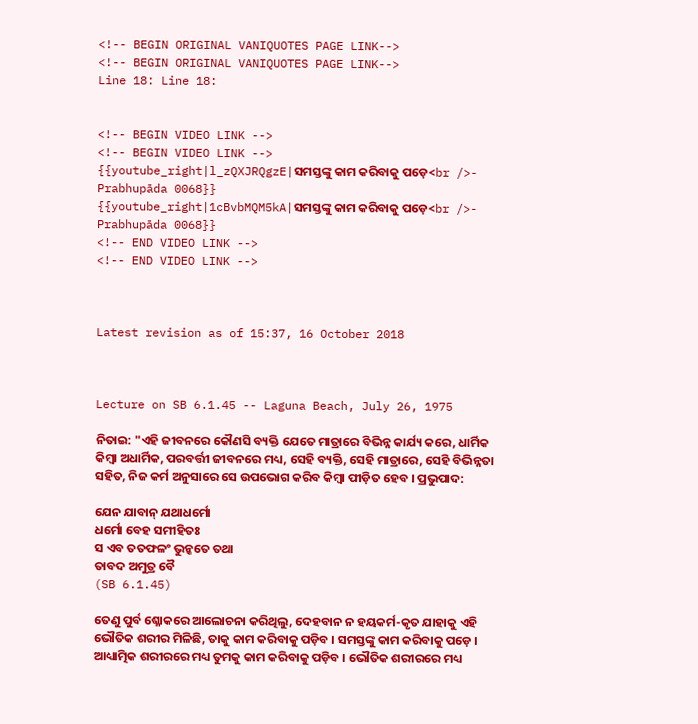<!-- BEGIN ORIGINAL VANIQUOTES PAGE LINK-->
<!-- BEGIN ORIGINAL VANIQUOTES PAGE LINK-->
Line 18: Line 18:


<!-- BEGIN VIDEO LINK -->
<!-- BEGIN VIDEO LINK -->
{{youtube_right|l_zQXJRQgzE|ସମସ୍ତଙ୍କୁ କାମ କରିବାକୁ ପଡ଼େ<br />- Prabhupāda 0068}}
{{youtube_right|1cBvbMQM5kA|ସମସ୍ତଙ୍କୁ କାମ କରିବାକୁ ପଡ଼େ<br />- Prabhupāda 0068}}
<!-- END VIDEO LINK -->
<!-- END VIDEO LINK -->



Latest revision as of 15:37, 16 October 2018



Lecture on SB 6.1.45 -- Laguna Beach, July 26, 1975

ନିତାଇ: "ଏହି ଜୀବନରେ କୌଣସି ବ୍ୟକ୍ତି ଯେତେ ମାତ୍ରାରେ ବିଭିନ୍ନ କାର୍ଯ୍ୟ କରେ, ଧାର୍ମିକ କିମ୍ଵା ଅଧାର୍ମିକ, ପରବର୍ତ୍ତୀ ଜୀବନରେ ମଧ୍ୟ, ସେହି ବ୍ୟକ୍ତି, ସେହି ମାତ୍ରାରେ, ସେହି ବିଭିନ୍ନତା ସହିତ, ନିଜ କର୍ମ ଅନୁସାରେ ସେ ଉପଭୋଗ କରିବ କିମ୍ଵା ପୀଡ଼ିତ ହେବ । ପ୍ରଭୁପାଦ:

ଯେନ ଯାବାନ୍ ଯଥାଧର୍ମୋ
ଧର୍ମୋ ବେହ ସମୀହିତଃ
ସ ଏବ ତତଫଳଂ ଭୁନ୍କତେ ତଥା
ତାବଦ ଅମୁତ୍ର ବୈ
(SB 6.1.45)

ତେଣୁ ପୁର୍ବ ଶ୍ଳୋକରେ ଆଲୋଚନା କରିଥିଲୁ, ଦେହବାନ ନ ହୟକର୍ମ-କୃତ ଯାହାକୁ ଏହି ଭୌତିକ ଶରୀର ମିଳିଛି, ତାକୁ କାମ କରିବାକୁ ପଡ଼ିବ । ସମସ୍ତଙ୍କୁ କାମ କରିବାକୁ ପଡ଼େ । ଆଧ୍ୟାତ୍ମିକ ଶରୀରରେ ମଧ୍ୟ ତୁମକୁ କାମ କରିବାକୁ ପଡ଼ିବ । ଭୌତିକ ଶରୀରରେ ମଧ୍ୟ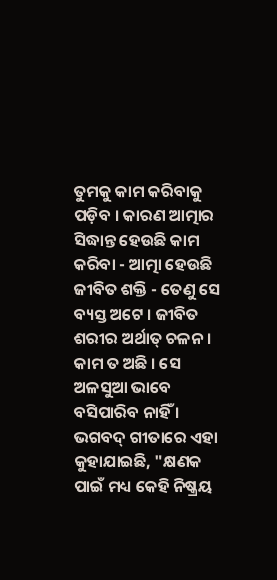ତୁମକୁ କାମ କରିବାକୁ ପଡ଼ିବ । କାରଣ ଆତ୍ମାର ସିଦ୍ଧାନ୍ତ ହେଉଛି କାମ କରିବା - ଆତ୍ମା ହେଉଛି ଜୀବିତ ଶକ୍ତି - ତେଣୁ ସେ ବ୍ୟସ୍ତ ଅଟେ । ଜୀବିତ ଶରୀର ଅର୍ଥାତ୍ ଚଳନ । କାମ ତ ଅଛି । ସେ ଅଳସୁଆ ଭାବେ ବସିପାରିବ ନାହିଁ । ଭଗବଦ୍ ଗୀତାରେ ଏହା କୁହାଯାଇଛି, "କ୍ଷଣକ ପାଇଁ ମଧ୍ୟ କେହି ନିଷ୍କ୍ରୟ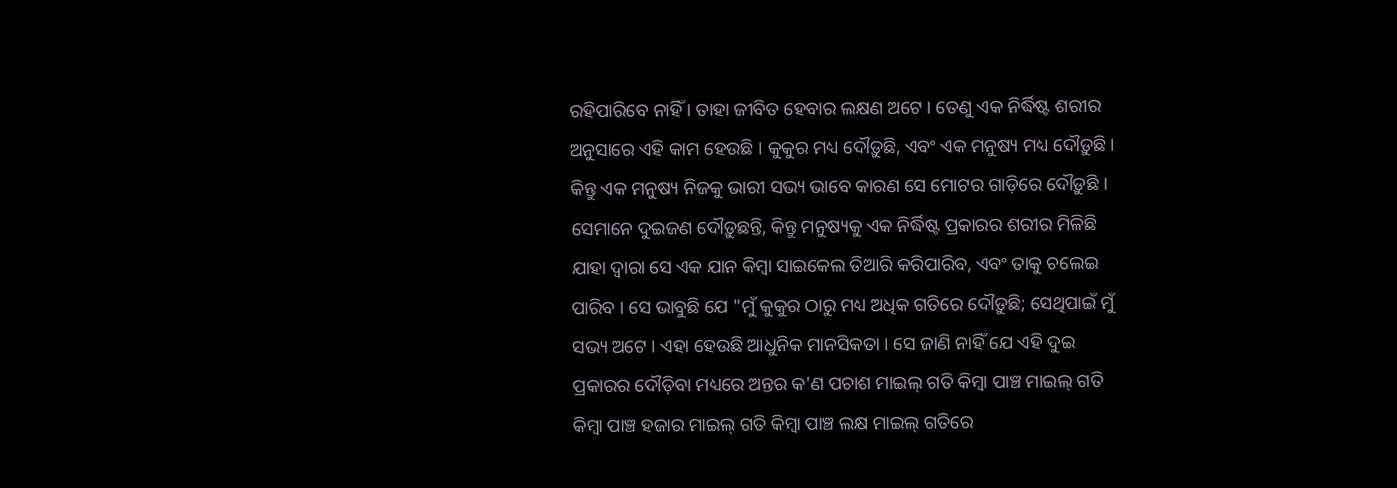ରହିପାରିବେ ନାହିଁ । ତାହା ଜୀବିତ ହେବାର ଲକ୍ଷଣ ଅଟେ । ତେଣୁ ଏକ ନିର୍ଦ୍ଧିଷ୍ଟ ଶରୀର ଅନୁସାରେ ଏହି କାମ ହେଉଛି । କୁକୁର ମଧ୍ୟ ଦୌଡ଼ୁଛି, ଏବଂ ଏକ ମନୁଷ୍ୟ ମଧ୍ୟ ଦୌଡ଼ୁଛି। କିନ୍ତୁ ଏକ ମନୁଷ୍ୟ ନିଜକୁ ଭାରୀ ସଭ୍ୟ ଭାବେ କାରଣ ସେ ମୋଟର ଗାଡ଼ିରେ ଦୌଡ଼ୁଛି । ସେମାନେ ଦୁଇଜଣ ଦୌଡ଼ୁଛନ୍ତି, କିନ୍ତୁ ମନୁଷ୍ୟକୁ ଏକ ନିର୍ଦ୍ଧିଷ୍ଟ ପ୍ରକାରର ଶରୀର ମିଳିଛି ଯାହା ଦ୍ଵାରା ସେ ଏକ ଯାନ କିମ୍ଵା ସାଇକେଲ ତିଆରି କରିପାରିବ, ଏବଂ ତାକୁ ଚଲେଇ ପାରିବ । ସେ ଭାବୁଛି ଯେ "ମୁଁ କୁକୁର ଠାରୁ ମଧ୍ୟ ଅଧିକ ଗତିରେ ଦୌଡ଼ୁଛି; ସେଥିପାଇଁ ମୁଁ ସଭ୍ୟ ଅଟେ । ଏହା ହେଉଛି ଆଧୁନିକ ମାନସିକତା । ସେ ଜାଣି ନାହିଁ ଯେ ଏହି ଦୁଇ ପ୍ରକାରର ଦୌଡ଼ିବା ମଧ୍ୟରେ ଅନ୍ତର କ'ଣ ପଚାଶ ମାଇଲ୍ ଗତି କିମ୍ଵା ପାଞ୍ଚ ମାଇଲ୍ ଗତି କିମ୍ଵା ପାଞ୍ଚ ହଜାର ମାଇଲ୍ ଗତି କିମ୍ଵା ପାଞ୍ଚ ଲକ୍ଷ ମାଇଲ୍ ଗତିରେ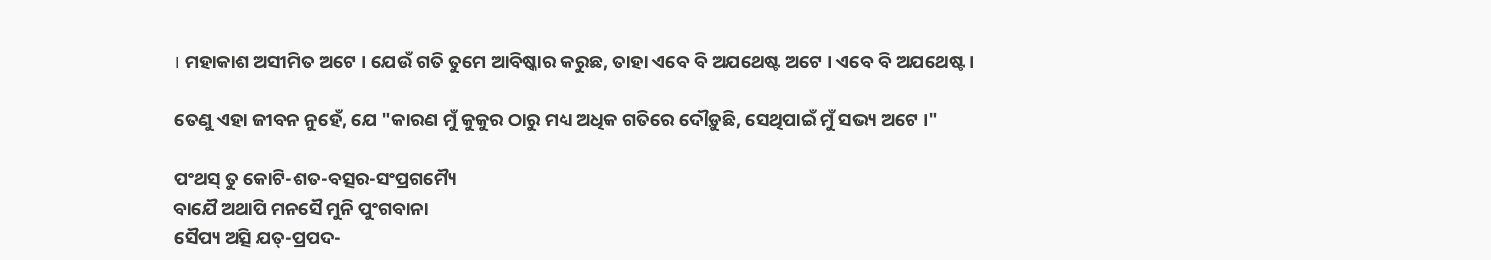। ‍ମହାକାଶ ଅସୀମିତ ଅଟେ । ଯେଉଁ ଗତି ତୁମେ ଆବିଷ୍କାର କରୁଛ, ତାହା ଏବେ ବି ଅଯଥେଷ୍ଟ ଅଟେ । ଏବେ ବି ଅଯଥେଷ୍ଟ ।

ତେଣୁ ଏହା ଜୀବନ ନୁହେଁ, ଯେ "କାରଣ ମୁଁ କୁକୁର ଠାରୁ ମଧ୍ୟ ଅଧିକ ଗତିରେ ଦୌଡ଼ୁଛି, ସେଥିପାଇଁ ମୁଁ ସଭ୍ୟ ଅଟେ ।"

ପଂଥସ୍ ତୁ କୋଟି-ଶତ-ବତ୍ସର-ସଂପ୍ରଗମ୍ୟୈ
ବାଯୈ ଅଥାପି ମନସୈ ମୁନି ପୁଂଗବାନା
ସୈପ୍ୟ ଅତ୍ସି ଯତ୍-ପ୍ରପଦ-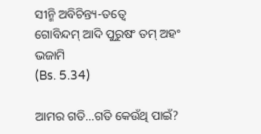ସୀନ୍ମି ଅବିଚିନ୍ତ୍ୟ-ତତ୍ଵେ
ଗୋବିନ୍ଦମ୍ ଆଦି ପୁରୁଷଂ ତମ୍ ଅହଂ ଭଜାମି
(Bs. 5.34)

ଆମର ଗତି...ଗତି କେଉଁଥି ପାଇଁ?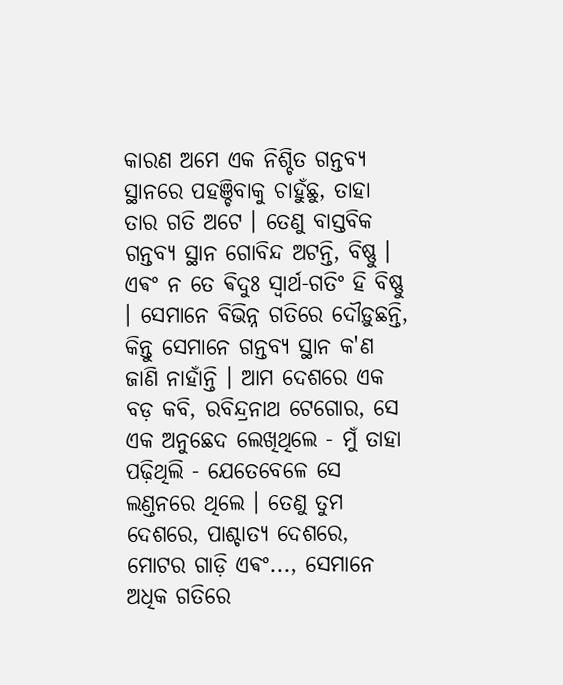କାରଣ ଅମେ ଏକ ନିଶ୍ଚିତ ଗନ୍ତବ୍ୟ ସ୍ଥାନରେ ପହଞ୍ଚିବାକୁ ଚାହୁଁଛୁ, ତାହା ତାର ଗତି ଅଟେ । ତେଣୁ ବାସ୍ତବିକ ଗନ୍ତବ୍ୟ ସ୍ଥାନ ଗୋବିନ୍ଦ ଅଟନ୍ତି, ବିଷ୍ଣୁ । ଏଵଂ ନ ତେ ଵିଦୁଃ ସ୍ଵାର୍ଥ-ଗତିଂ ହି ବିଷ୍ଣୁ । ସେମାନେ ବିଭିନ୍ନ ଗତିରେ ଦୌଡ଼ୁଛନ୍ତି, କିନ୍ତୁ ସେମାନେ ଗନ୍ତବ୍ୟ ସ୍ଥାନ କ'ଣ ଜାଣି ନାହାଁନ୍ତି । ଆମ ଦେଶରେ ଏକ ବଡ଼ କବି, ରବିନ୍ଦ୍ରନାଥ ଟେଗୋର, ସେ ଏକ ଅନୁଛେଦ ଲେଖିଥିଲେ - ମୁଁ ତାହା ପଢ଼ିଥିଲି - ଯେତେବେଳେ ସେ ଲଣ୍ତନରେ ଥିଲେ । ତେଣୁ ତୁମ ଦେଶରେ, ପାଶ୍ଚାତ୍ୟ ଦେଶରେ, ମୋଟର ଗାଡ଼ି ଏଵଂ..., ସେମାନେ ଅଧିକ ଗତିରେ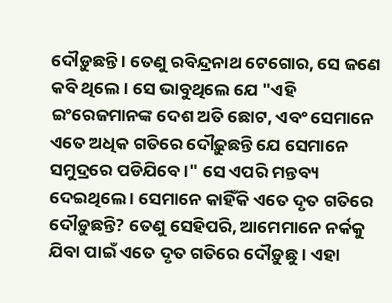ଦୌଡ଼ୁଛନ୍ତି । ତେଣୁ ରବିନ୍ଦ୍ରନାଥ ଟେଗୋର, ସେ ଜଣେ କବି ଥିଲେ । ସେ ଭାବୁଥିଲେ ଯେ "ଏହି ଇଂରେଜମାନଙ୍କ ଦେଶ ଅତି ଛୋଟ, ଏବଂ ସେମାନେ ଏତେ ଅଧିକ ଗତିରେ ଦୌଢ଼ୁଛନ୍ତି ଯେ ସେମାନେ ସମୁଦ୍ରରେ ପଡିଯିବେ ।" ସେ ଏପରି ମନ୍ତବ୍ୟ ଦେଇଥିଲେ । ସେମାନେ କାହିଁକି ଏତେ ଦୃତ ଗତିରେ ଦୌଡ଼ୁଛନ୍ତି? ତେଣୁ ସେହିପରି, ଆମେମାନେ ନର୍କକୁ ଯିବା ପାଇଁ ଏତେ ଦୃତ ଗତିରେ ଦୌଡ଼ୁଛୁ । ଏହା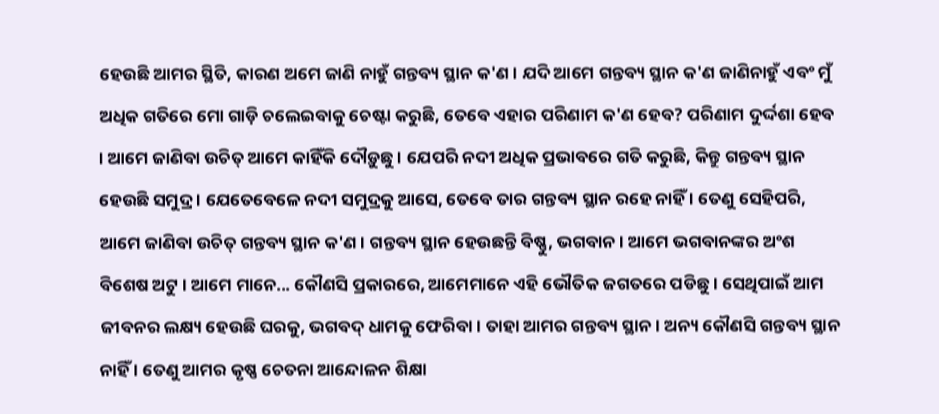ହେଉଛି ଆମର ସ୍ଥିତି, କାରଣ ଅମେ ଜାଣି ନାହୁଁ ଗନ୍ତବ୍ୟ ସ୍ଥାନ କ'ଣ । ଯଦି ଆମେ ଗନ୍ତବ୍ୟ ସ୍ଥାନ କ'ଣ ଜାଣିନାହୁଁ ଏବଂ ମୁଁ ଅଧିକ ଗତିରେ ମୋ ଗାଡ଼ି ଚଲେଇବାକୁ ଚେଷ୍ଟା କରୁଛି, ତେବେ ଏହାର ପରିଣାମ କ'ଣ ହେବ? ପରିଣାମ ଦୁର୍ଦ୍ଦଶା ହେବ । ଆମେ ଜାଣିବା ଉଚିତ୍ ଆମେ କାହିଁକି ଦୌଡ଼ୁଛୁ । ଯେପରି ନଦୀ ଅଧିକ ପ୍ରଭାବରେ ଗତି କରୁଛି, କିନ୍ତୁ ଗନ୍ତବ୍ୟ ସ୍ଥାନ ହେଉଛି ସମୁଦ୍ର । ଯେତେବେଳେ ନଦୀ ସମୁଦ୍ରକୁ ଆସେ, ତେବେ ତାର ଗନ୍ତବ୍ୟ ସ୍ଥାନ ରହେ ନାହିଁ । ତେଣୁ ସେହିପରି, ଆମେ ଜାଣିବା ଉଚିତ୍ ଗନ୍ତବ୍ୟ ସ୍ଥାନ କ'ଣ । ଗନ୍ତବ୍ୟ ସ୍ଥାନ ହେଉଛନ୍ତି ବିଷ୍ଣୁ, ଭଗବାନ । ଆମେ ଭଗବାନଙ୍କର ଅଂଶ ବିଶେଷ ଅଟୁ । ଆମେ ମାନେ... କୌଣସି ପ୍ରକାରରେ, ଆମେମାନେ ଏହି ଭୌତିକ ଜଗତରେ ପଡିଛୁ । ସେଥିପାଇଁ ଆମ ଜୀବନର ଲକ୍ଷ୍ୟ ହେଉଛି ଘରକୁ, ଭଗବଦ୍ ଧାମକୁ ଫେରିବା । ତାହା ଆମର ଗନ୍ତବ୍ୟ ସ୍ଥାନ । ଅନ୍ୟ କୌଣସି ଗନ୍ତବ୍ୟ ସ୍ଥାନ ନାହିଁ । ତେଣୁ ଆମର କୃଷ୍ଣ ଚେତନା ଆନ୍ଦୋଳନ ଶିକ୍ଷା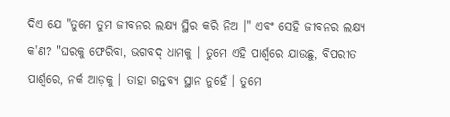ଦିଏ ଯେ "ତୁମେ ତୁମ ଜୀବନର ଲକ୍ଷ୍ୟ ସ୍ଥିର କରି ନିଅ ।" ଏବଂ ସେହି ଜୀବନର ଲକ୍ଷ୍ୟ କ'ଣ? "ଘରକୁ ଫେରିବା, ଭଗବଦ୍ ଧାମକୁ । ତୁମେ ଏହି ପାର୍ଶ୍ଵରେ ଯାଉଛୁ, ବିପରୀତ ପାର୍ଶ୍ଵରେ, ନର୍କ ଆଡ଼କୁ । ତାହା ଗନ୍ତବ୍ୟ ସ୍ଥାନ ନୁହେଁ । ତୁମେ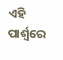ଏହି ପାର୍ଶ୍ଵରେ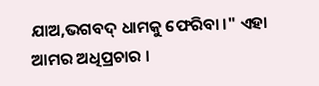ଯାଅ,ଭଗବଦ୍ ଧାମକୁ ଫେରିବା ।" ଏହା ଆମର ଅଧିପ୍ରଚାର ।